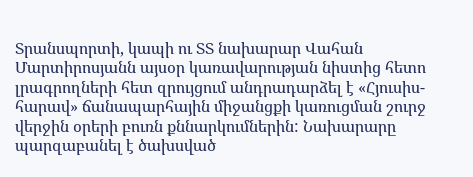Տրանսպորտի, կապի ու ՏՏ նախարար Վահան Մարտիրոսյանն այսօր կառավարության նիստից հետո լրագրողների հետ զրույցում անդրադարձել է «Հյուսիս-հարավ» ճանապարհային միջանցքի կառուցման շուրջ վերջին օրերի բուռն քննարկումներին: Նախարարը պարզաբանել է ծախսված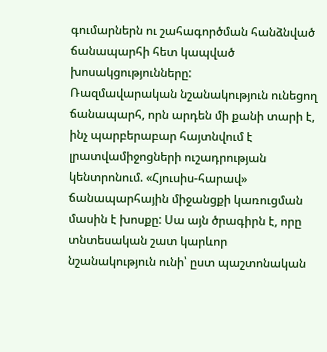գումարներն ու շահագործման հանձնված ճանապարհի հետ կապված խոսակցությունները:
Ռազմավարական նշանակություն ունեցող ճանապարհ, որն արդեն մի քանի տարի է, ինչ պարբերաբար հայտնվում է լրատվամիջոցների ուշադրության կենտրոնում. «Հյուսիս-հարավ» ճանապարհային միջանցքի կառուցման մասին է խոսքը: Սա այն ծրագիրն է, որը տնտեսական շատ կարևոր նշանակություն ունի՝ ըստ պաշտոնական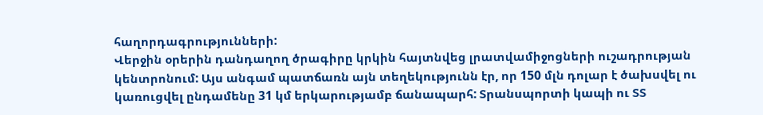հաղորդագրությունների:
Վերջին օրերին դանդաղող ծրագիրը կրկին հայտնվեց լրատվամիջոցների ուշադրության կենտրոնում: Այս անգամ պատճառն այն տեղեկությունն էր, որ 150 մլն դոլար է ծախսվել ու կառուցվել ընդամենը 31 կմ երկարությամբ ճանապարհ: Տրանսպորտի կապի ու ՏՏ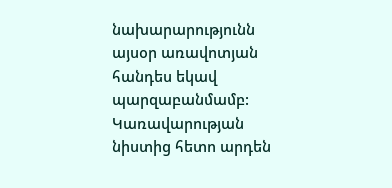նախարարությունն այսօր առավոտյան հանդես եկավ պարզաբանմամբ: Կառավարության նիստից հետո արդեն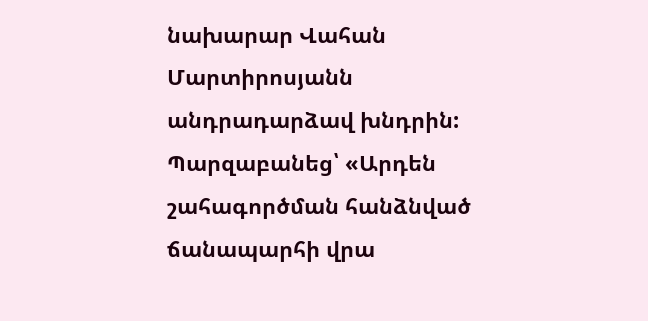նախարար Վահան Մարտիրոսյանն անդրադարձավ խնդրին:
Պարզաբանեց՝ «Արդեն շահագործման հանձնված ճանապարհի վրա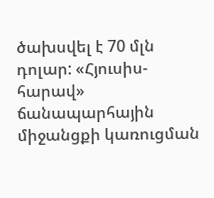ծախսվել է 70 մլն դոլար: «Հյուսիս-հարավ» ճանապարհային միջանցքի կառուցման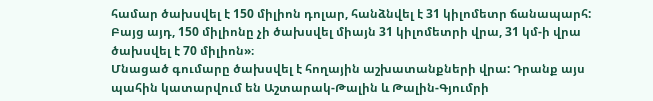համար ծախսվել է 150 միլիոն դոլար, հանձնվել է 31 կիլոմետր ճանապարհ: Բայց այդ, 150 միլիոնը չի ծախսվել միայն 31 կիլոմետրի վրա, 31 կմ-ի վրա ծախսվել է 70 միլիոն»։
Մնացած գումարը ծախսվել է հողային աշխատանքների վրա: Դրանք այս պահին կատարվում են Աշտարակ-Թալին և Թալին-Գյումրի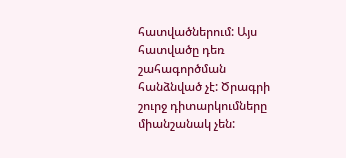հատվածներում: Այս հատվածը դեռ շահագործման հանձնված չէ: Ծրագրի շուրջ դիտարկումները միանշանակ չեն: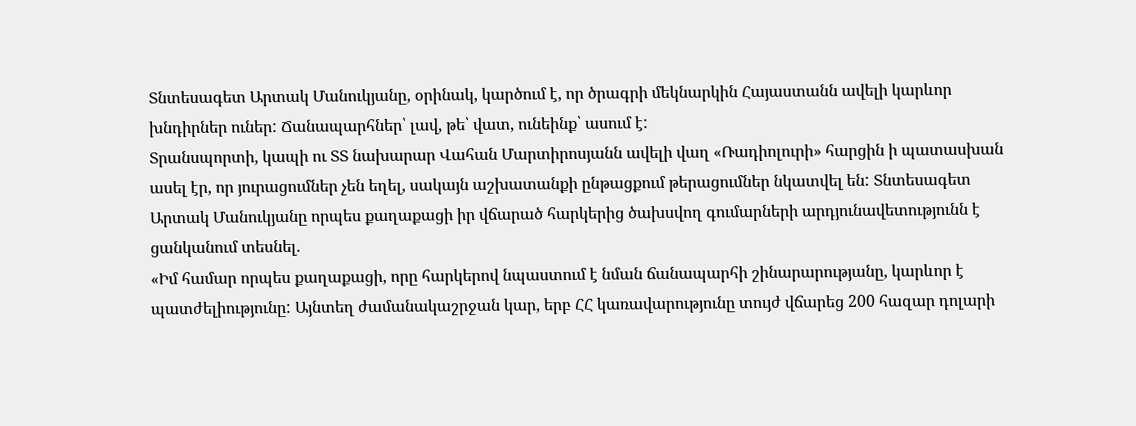Տնտեսագետ Արտակ Մանուկյանը, օրինակ, կարծում է, որ ծրագրի մեկնարկին Հայաստանն ավելի կարևոր խնդիրներ ուներ: Ճանապարհներ՝ լավ, թե՝ վատ, ունեինք՝ ասում է:
Տրանսպորտի, կապի ու ՏՏ նախարար Վահան Մարտիրոսյանն ավելի վաղ «Ռադիոլուրի» հարցին ի պատասխան ասել էր, որ յուրացումներ չեն եղել, սակայն աշխատանքի ընթացքում թերացումներ նկատվել են: Տնտեսագետ Արտակ Մանուկյանը որպես քաղաքացի իր վճարած հարկերից ծախսվող գումարների արդյունավետությունն է ցանկանում տեսնել.
«Իմ համար որպես քաղաքացի, որը հարկերով նպաստում է նման ճանապարհի շինարարությանը, կարևոր է պատժելիությունը: Այնտեղ ժամանակաշրջան կար, երբ ՀՀ կառավարությունը տույժ վճարեց 200 հազար դոլարի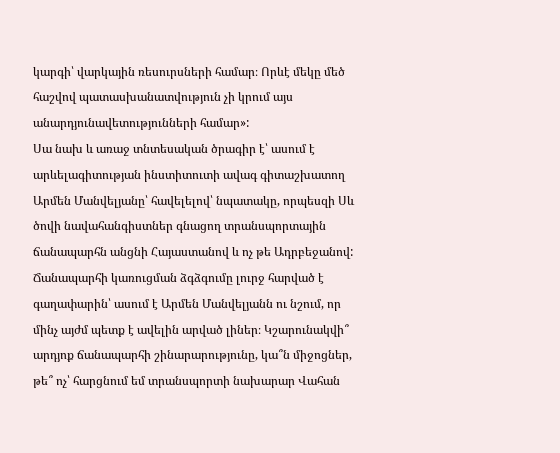կարգի՝ վարկային ռեսուրսների համար։ Որևէ մեկը մեծ հաշվով պատասխանատվություն չի կրում այս անարդյունավետությունների համար»:
Սա նախ և առաջ տնտեսական ծրագիր է՝ ասում է արևելագիտության ինստիտուտի ավագ գիտաշխատող Արմեն Մանվելյանը՝ հավելելով՝ նպատակը, որպեսզի Սև ծովի նավահանգիստներ գնացող տրանսպորտային ճանապարհն անցնի Հայաստանով և ոչ թե Ադրբեջանով:
Ճանապարհի կառուցման ձգձգումը լուրջ հարված է գաղափարին՝ ասում է Արմեն Մանվելյանն ու նշում, որ մինչ այժմ պետք է ավելին արված լիներ։ Կշարունակվի՞ արդյոք ճանապարհի շինարարությունը, կա՞ն միջոցներ, թե՞ ոչ՝ հարցնում եմ տրանսպորտի նախարար Վահան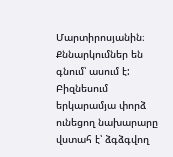Մարտիրոսյանին։ Քննարկումներ են գնում՝ ասում է: Բիզնեսում երկարամյա փորձ ունեցող նախարարը վստահ է՝ ձգձգվող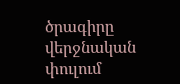ծրագիրը վերջնական փուլում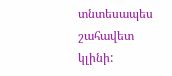տնտեսապես շահավետ կլինի: